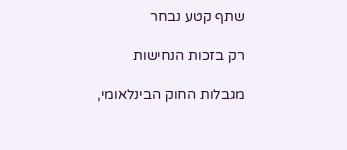שתף קטע נבחר

רק בזכות הנחישות

מגבלות החוק הבינלאומי,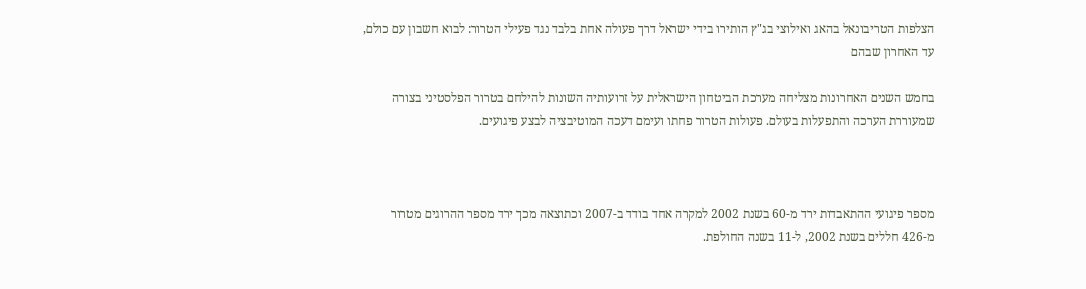הצלפות הטריבונאל בהאג ואילוצי בג"ץ הותירו בידי ישראל דרך פעולה אחת בלבד נגד פעילי הטרור: לבוא חשבון עם כולם, עד האחרון שבהם

בחמש השנים האחרונות מצליחה מערכת הביטחון הישראלית על זרועותיה השונות להילחם בטרור הפלסטיני בצורה שמעוררת הערכה והתפעלות בעולם. פעולות הטרור פחתו ועימם דעכה המוטיבציה לבצע פיגועים.



מספר פיגועי ההתאבדות ירד מ-60 בשנת 2002 למקרה אחד בודד ב-2007 וכתוצאה מכך ירד מספר ההרוגים מטרור מ-426 חללים בשנת 2002, ל-11 בשנה החולפת.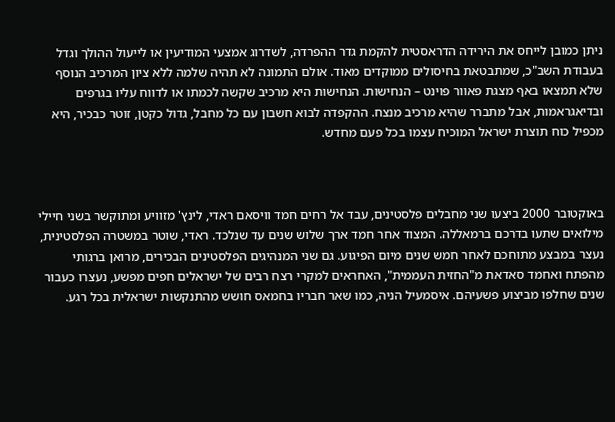ניתן כמובן לייחס את הירידה הדראסטית להקמת גדר ההפרדה, לשדרוג אמצעי המודיעין או לייעול ההולך וגדל בעבודת השב"כ, שמתבטאת בחיסולים ממוקדים מאוד. אולם התמונה לא תהיה שלמה ללא ציון המרכיב הנוסף שלא תמצאו באף מצגת פאוור פוינט – הנחישות. הנחישות היא מרכיב שקשה לכמתו או לדווח עליו בגרפים ובדיאגראמות, אבל מתברר שהיא מרכיב מנצח. ההקפדה לבוא חשבון עם כל מחבל, גדול כקטן, זוטר כבכיר, היא מכפיל כוח תוצרת ישראל המוכיח עצמו בכל פעם מחדש.



באוקטובר 2000 ביצעו שני מחבלים פלסטינים, עבד אל רחים חמד וויסאם ראדי, לינץ' מזוויע ומתוקשר בשני חיילי מילואים שתעו בדרכם ברמאללה. המצוד אחר חמד ארך שלוש שנים עד שנלכד. ראדי, שוטר במשטרה הפלסטינית, נעצר במבצע מתוחכם לאחר חמש שנים מיום הפיגוע. גם שני המנהיגים הפלסטינים הבכירים, מרואן ברגותי מהפתח ואחמד סאדאת מ"החזית העממית", האחראים למקרי רצח רבים של ישראלים חפים מפשע, נעצרו כעבור שנים שחלפו מביצוע פשעיהם. איסמעיל הניה, כמו שאר חבריו בחמאס חושש מהתנקשות ישראלית בכל רגע.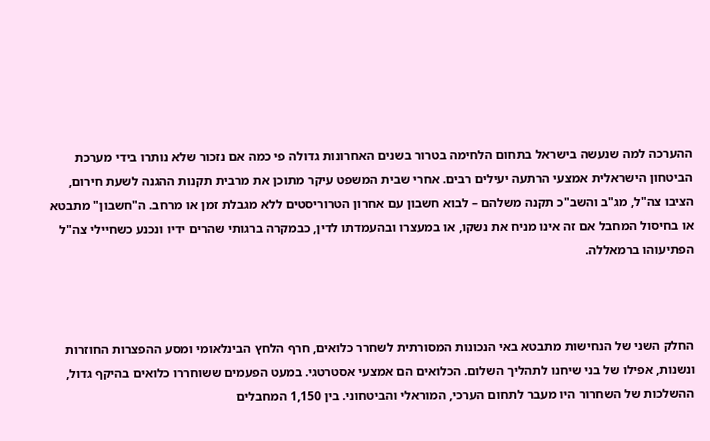ההערכה למה שנעשה בישראל בתחום הלחימה בטרור בשנים האחרונות גדולה פי כמה אם נזכור שלא נותרו בידי מערכת הביטחון הישראלית אמצעי הרתעה יעילים רבים. אחרי שבית המשפט עיקר מתוכן את מרבית תקנות ההגנה לשעת חירום, הציבו צה"ל, מג"ב והשב"כ תקנה משלהם – לבוא חשבון עם אחרון הטרוריסטים ללא מגבלת זמן או מרחב. ה"חשבון" מתבטא או בחיסול המחבל אם זה אינו מניח את נשקו, או במעצרו ובהעמדתו לדין, כבמקרה ברגותי שהרים ידיו ונכנע כשחיילי צה"ל הפתיעוהו ברמאללה.



החלק השני של הנחישות מתבטא באי הנכונות המסורתית לשחרר כלואים, חרף הלחץ הבינלאומי ומסע ההפצרות החוזרות ונשנות, אפילו של בני שיחנו לתהליך השלום. הכלואים הם אמצעי אסטרטגי. במעט הפעמים ששוחררו כלואים בהיקף גדול, ההשלכות של השחרור היו מעבר לתחום הערכי, המוראלי והביטחוני. בין 1,150 המחבלים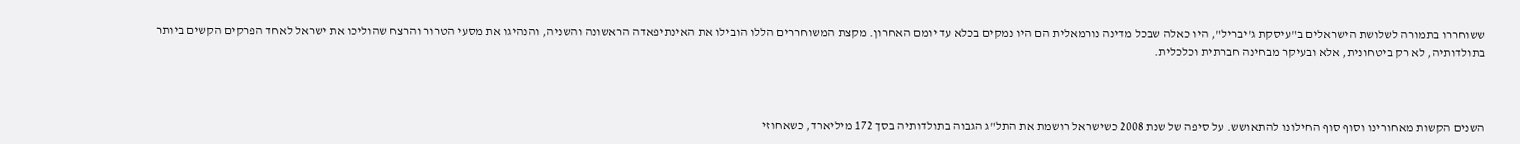ששוחררו בתמורה לשלושת הישראלים ב"עיסקת ג'יבריל", היו כאלה שבכל מדינה נורמאלית הם היו נמקים בכלא עד יומם האחרון. מקצת המשוחררים הללו הובילו את האינתיפאדה הראשונה והשניה, והנהיגו את מסעי הטרור והרצח שהוליכו את ישראל לאחד הפרקים הקשים ביותר בתולדותיה, לא רק ביטחונית, אלא ובעיקר מבחינה חברתית וכלכלית.



השנים הקשות מאחורינו וסוף סוף החילונו להתאושש. על סיפה של שנת 2008 כשישראל רושמת את התל"ג הגבוה בתולדותיה בסך 172 מיליארד, כשאחוזי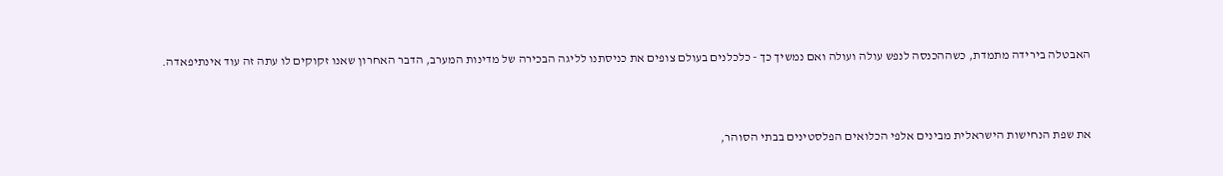האבטלה בירידה מתמדת, כשההכנסה לנפש עולה ועולה ואם נמשיך כך - כלכלנים בעולם צופים את כניסתנו לליגה הבכירה של מדינות המערב, הדבר האחרון שאנו זקוקים לו עתה זה עוד אינתיפאדה.



את שפת הנחישות הישראלית מבינים אלפי הכלואים הפלסטינים בבתי הסוהר,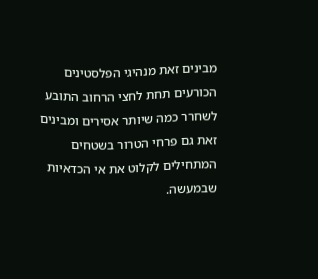מבינים זאת מנהיגי הפלסטינים הכורעים תחת לחצי הרחוב התובע לשחרר כמה שיותר אסירים ומבינים זאת גם פרחי הטרור בשטחים המתחילים לקלוט את אי הכדאיות שבמעשה.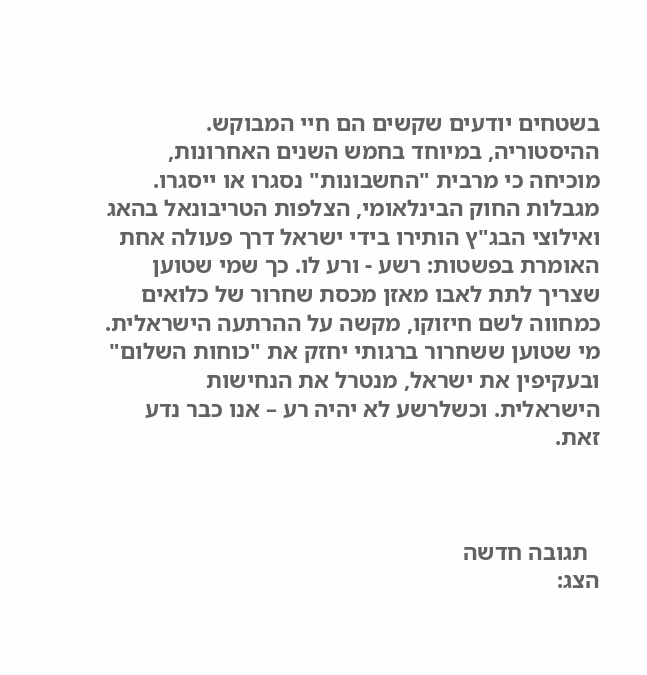בשטחים יודעים שקשים הם חיי המבוקש. ההיסטוריה, במיוחד בחמש השנים האחרונות, מוכיחה כי מרבית "החשבונות" נסגרו או ייסגרו. מגבלות החוק הבינלאומי, הצלפות הטריבונאל בהאג ואילוצי הבג"ץ הותירו בידי ישראל דרך פעולה אחת האומרת בפשטות: רשע - ורע לו. כך שמי שטוען שצריך לתת לאבו מאזן מכסת שחרור של כלואים כמחווה לשם חיזוקו, מקשה על ההרתעה הישראלית. מי שטוען ששחרור ברגותי יחזק את "כוחות השלום" ובעקיפין את ישראל, מנטרל את הנחישות הישראלית. וכשלרשע לא יהיה רע – אנו כבר נדע זאת.



  תגובה חדשה
הצג: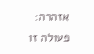אזהרה:
פעולה זו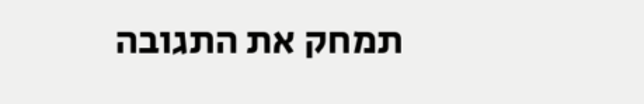תמחק את התגובה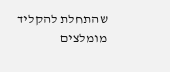שהתחלת להקליד
מומלצים